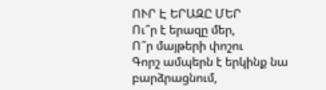ՈՒՐ Է ԵՐԱԶԸ ՄԵՐ
Ու՞ր է երազը մեր,
Ո՞ր մայթերի փոշու
Գորշ ամպերն է երկինք նա բարձրացնում,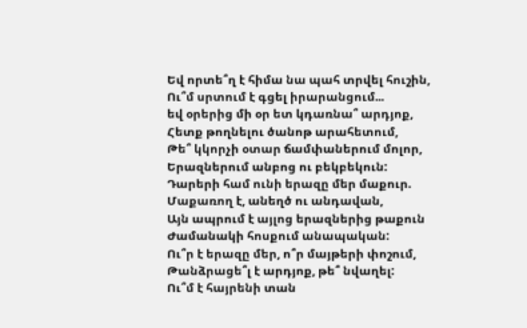Եվ որտե՞ղ է հիմա նա պահ տրվել հուշին,
Ու՞մ սրտում է գցել իրարանցում...
եվ օրերից մի օր ետ կդառնա՞ արդյոք,
Հետք թողնելու ծանոթ արահետում,
Թե՞ կկորչի օտար ճամփաներում մոլոր,
Երազներում անբոց ու բեկբեկուն:
Դարերի համ ունի երազը մեր մաքուր.
Մաքառող է, անեղծ ու անդավան,
Այն ապրում է այլոց երազներից թաքուն
Ժամանակի հոսքում անապական:
Ու՞ր է երազը մեր, ո՞ր մայթերի փոշում,
Թանձրացե՞լ է արդյոք, թե՞ նվաղել:
Ու՞մ է հայրենի տան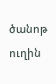ծանոթ ուղին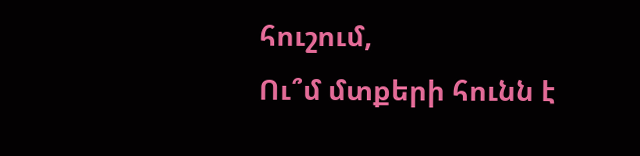հուշում,
Ու՞մ մտքերի հունն է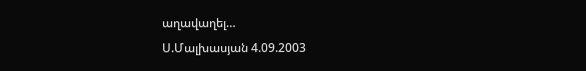աղավաղել…
Ս.Մալխասյան 4.09.2003